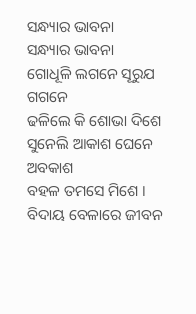ସନ୍ଧ୍ୟାର ଭାବନା
ସନ୍ଧ୍ୟାର ଭାବନା
ଗୋଧୂଳି ଲଗନେ ସୂରୁଯ ଗଗନେ
ଢଳିଲେ କି ଶୋଭା ଦିଶେ
ସୁନେଲି ଆକାଶ ଘେନେ ଅବକାଶ
ବହଳ ତମସେ ମିଶେ ।
ବିଦାୟ ବେଳାରେ ଜୀବନ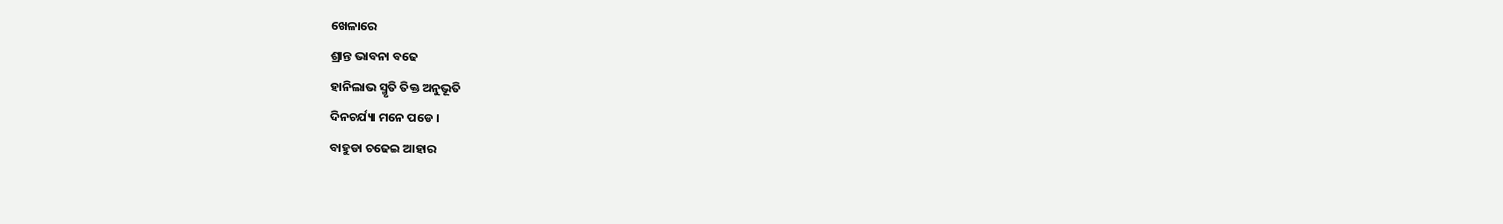ଖେଳାରେ
ଶ୍ରାନ୍ତ ଭାବନା ବଢେ
ହାନିଲାଭ ସ୍ମୃତି ତିକ୍ତ ଅନୁଭୂତି
ଦିନଚର୍ଯ୍ୟା ମନେ ପଡେ ।
ବାହୁଡା ଚଢେଇ ଆହାର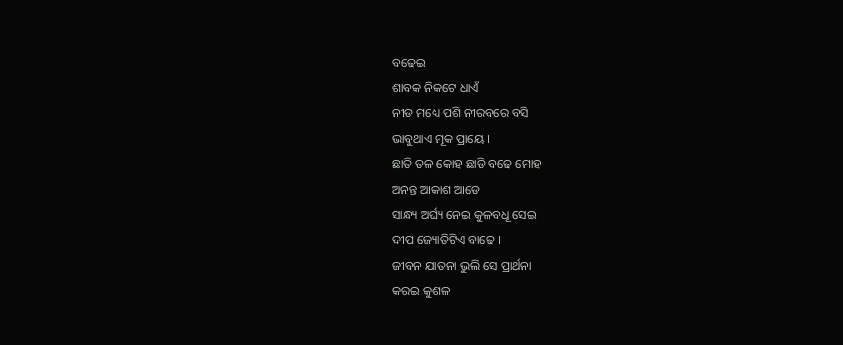ବଢେଇ
ଶାବକ ନିକଟେ ଧାଏଁ
ନୀଡ ମଧ୍ୟେ ପଶି ନୀରବରେ ବସି
ଭାବୁଥାଏ ମୂକ ପ୍ରାୟେ ।
ଛାତି ତଳ କୋହ ଛାଡି ବଢେ ମୋହ
ଅନନ୍ତ ଆକାଶ ଆଡେ
ସାନ୍ଧ୍ୟ ଅର୍ଘ୍ୟ ନେଇ କୁଳବଧୂ ସେଇ
ଦୀପ ଜ୍ୟୋତିଟିଏ ବାଢେ ।
ଜୀବନ ଯାତନା ଭୁଲି ସେ ପ୍ରାର୍ଥନା
କରଇ କୁଶଳ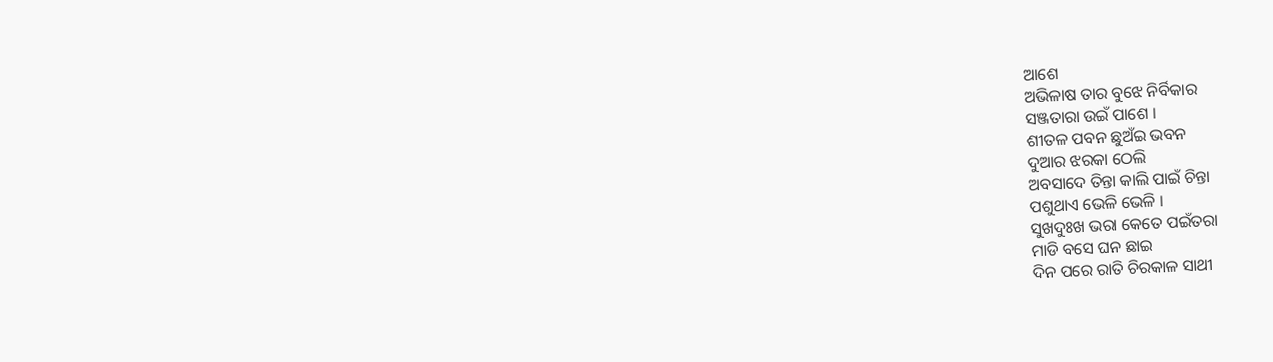ଆଶେ
ଅଭିଳାଷ ତାର ବୁଝେ ନିର୍ବିକାର
ସଞ୍ଜତାରା ଉଇଁ ପାଶେ ।
ଶୀତଳ ପବନ ଛୁଅଁଇ ଭବନ
ଦୁଆର ଝରକା ଠେଲି
ଅବସାଦେ ତିନ୍ତା କାଲି ପାଇଁ ଚିନ୍ତା
ପଶୁଥାଏ ଭେଳି ଭେଳି ।
ସୁଖଦୁଃଖ ଭରା କେତେ ପଇଁତରା
ମାଡି ବସେ ଘନ ଛାଇ
ଦିନ ପରେ ରାତି ଚିରକାଳ ସାଥୀ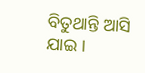ବିତୁଥାନ୍ତି ଆସି ଯାଇ ।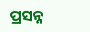ପ୍ରସନ୍ନ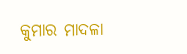କୁମାର ମାଦଳା